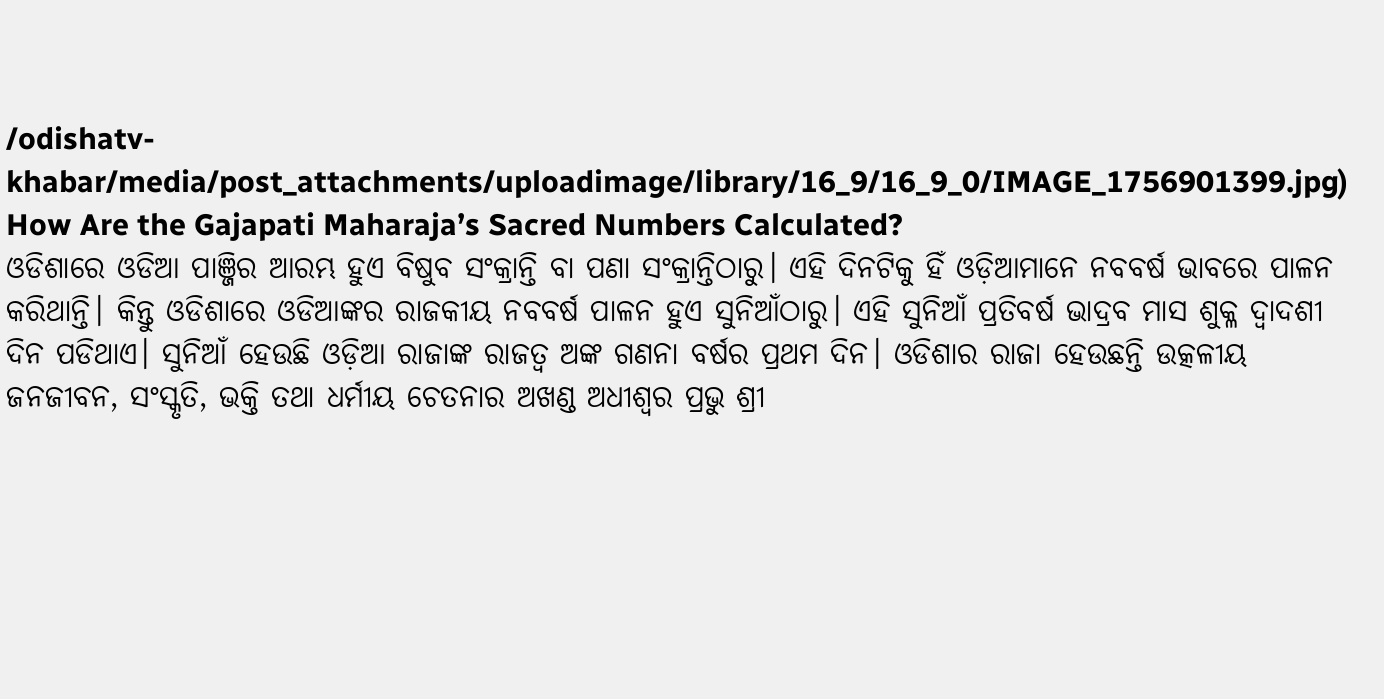/odishatv-khabar/media/post_attachments/uploadimage/library/16_9/16_9_0/IMAGE_1756901399.jpg)
How Are the Gajapati Maharaja’s Sacred Numbers Calculated?
ଓଡିଶାରେ ଓଡିଆ ପାଞ୍ଜିର ଆରମ୍ଭ ହୁଏ ବିଷୁବ ସଂକ୍ରାନ୍ତି ବା ପଣା ସଂକ୍ରାନ୍ତିଠାରୁ। ଏହି ଦିନଟିକୁ ହିଁ ଓଡ଼ିଆମାନେ ନବବର୍ଷ ଭାବରେ ପାଳନ କରିଥାନ୍ତି। କିନ୍ତୁ ଓଡିଶାରେ ଓଡିଆଙ୍କର ରାଜକୀୟ ନବବର୍ଷ ପାଳନ ହୁଏ ସୁନିଆଁଠାରୁ। ଏହି ସୁନିଆଁ ପ୍ରତିବର୍ଷ ଭାଦ୍ରବ ମାସ ଶୁକ୍ଳ ଦ୍ଵାଦଶୀ ଦିନ ପଡିଥାଏ। ସୁନିଆଁ ହେଉଛି ଓଡ଼ିଆ ରାଜାଙ୍କ ରାଜତ୍ଵ ଅଙ୍କ ଗଣନା ବର୍ଷର ପ୍ରଥମ ଦିନ। ଓଡିଶାର ରାଜା ହେଉଛନ୍ତି ଉତ୍କଳୀୟ ଜନଜୀବନ, ସଂସ୍କୃତି, ଭକ୍ତି ତଥା ଧର୍ମୀୟ ଚେତନାର ଅଖଣ୍ଡ ଅଧୀଶ୍ଵର ପ୍ରଭୁ ଶ୍ରୀ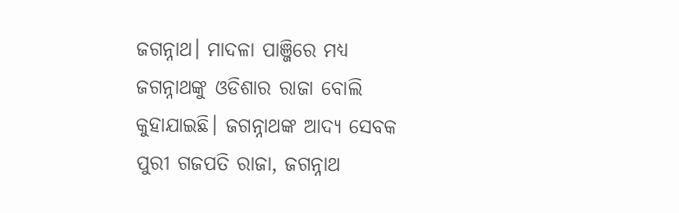ଜଗନ୍ନାଥ। ମାଦଳା ପାଞ୍ଜିରେ ମଧ୍ୟ ଜଗନ୍ନାଥଙ୍କୁ ଓଡିଶାର ରାଜା ବୋଲି କୁହାଯାଇଛି। ଜଗନ୍ନାଥଙ୍କ ଆଦ୍ୟ ସେବକ ପୁରୀ ଗଜପତି ରାଜା, ଜଗନ୍ନାଥ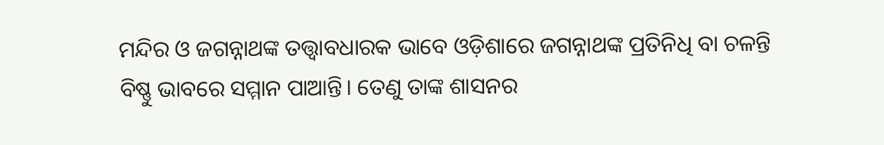ମନ୍ଦିର ଓ ଜଗନ୍ନାଥଙ୍କ ତତ୍ତ୍ୱାବଧାରକ ଭାବେ ଓଡ଼ିଶାରେ ଜଗନ୍ନାଥଙ୍କ ପ୍ରତିନିଧି ବା ଚଳନ୍ତି ବିଷ୍ଣୁ ଭାବରେ ସମ୍ମାନ ପାଆନ୍ତି। ତେଣୁ ତାଙ୍କ ଶାସନର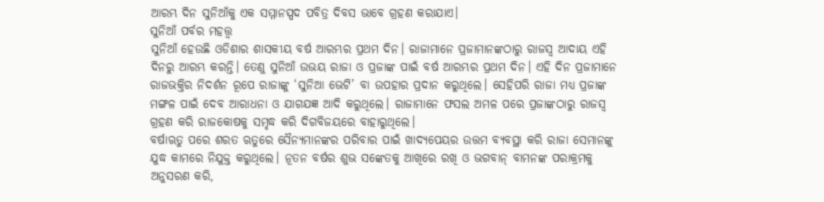ଆରମ୍ଭ ଦିନ ସୁନିଆଁକୁ ଏକ ସମ୍ମାନସ୍ପଦ ପବିତ୍ର ଦିବସ ଭାବେ ଗ୍ରହଣ କରାଯାଏ।
ସୁନିଆଁ ପର୍ବର ମହତ୍ତ୍ୱ
ସୁନିଆଁ ହେଉଛି ଓଡିଶାର ଶାସକୀୟ ବର୍ଷ ଆରମ୍ଭର ପ୍ରଥମ ଦିନ। ରାଜାମାନେ ପ୍ରଜାମାନଙ୍କଠାରୁ ରାଜସ୍ୱ ଆଦାୟ ଏହି ଦିନରୁ ଆରମ୍ଭ କରନ୍ତି। ତେଣୁ ସୁନିଆଁ ଉଭୟ ରାଜା ଓ ପ୍ରଜାଙ୍କ ପାଇଁ ବର୍ଷ ଆରମ୍ଭର ପ୍ରଥମ ଦିନ। ଏହି ଦିନ ପ୍ରଜାମାନେ ରାଜଭକ୍ତିର ନିଦର୍ଶନ ରୂପେ ରାଜାଙ୍କୁ ‘ସୁନିଆ ଭେଟି’ ବା ଉପହାର ପ୍ରଦାନ କରୁଥିଲେ। ସେହିପରି ରାଜା ମଧ୍ୟ ପ୍ରଜାଙ୍କ ମଙ୍ଗଳ ପାଇଁ ଦେବ ଆରାଧନା ଓ ଯାଗଯଜ୍ଞ ଆଦି କରୁଥିଲେ। ରାଜାମାନେ ଫସଲ ଅମଳ ପରେ ପ୍ରଜାଙ୍କଠାରୁ ରାଜସ୍ୱ ଗ୍ରହଣ କରି ରାଜକୋଷକୁ ସମୃଦ୍ଧ କରି ଦିଗବିଜୟରେ ବାହାରୁଥିଲେ।
ବର୍ଷାଋତୁ ପରେ ଶରତ ଋତୁରେ ସୈନ୍ୟମାନଙ୍କର ପରିବାର ପାଇଁ ଖାଦ୍ୟପେୟର ଉତ୍ତମ ବ୍ୟବସ୍ଥା କରି ରାଜା ସେମାନଙ୍କୁ ଯୁଦ୍ଧ କାମରେ ନିଯୁକ୍ତ କରୁଥିଲେ। ନୂତନ ବର୍ଷର ଶୁଭ ସଙ୍କେତକୁ ଆଖିରେ ରଖି ଓ ଭଗବାନ୍ ବାମନଙ୍କ ପରାକ୍ରମକୁ ଅନୁସରଣ କରି,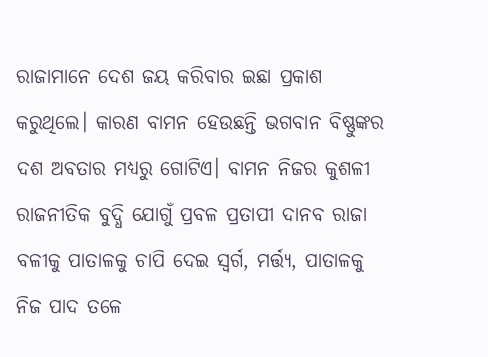ରାଜାମାନେ ଦେଶ ଜୟ କରିବାର ଇଛା ପ୍ରକାଶ କରୁଥିଲେ। କାରଣ ବାମନ ହେଉଛନ୍ତି ଭଗବାନ ବିଷ୍ଣୁଙ୍କର ଦଶ ଅବତାର ମଧ୍ୟରୁ ଗୋଟିଏ। ବାମନ ନିଜର କୁଶଳୀ ରାଜନୀତିକ ବୁଦ୍ଧି ଯୋଗୁଁ ପ୍ରବଳ ପ୍ରତାପୀ ଦାନବ ରାଜା ବଳୀକୁ ପାତାଳକୁ ଚାପି ଦେଇ ସ୍ୱର୍ଗ, ମର୍ତ୍ତ୍ୟ, ପାତାଳକୁ ନିଜ ପାଦ ତଳେ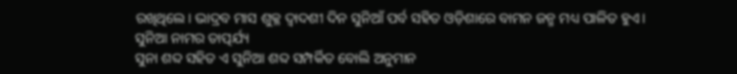ରଖିଥିଲେ। ଭାଦ୍ରବ ମାସ ଶୁକ୍ଳ ଦ୍ଵାଦଶୀ ଦିନ ସୁନିଆଁ ପର୍ବ ସହିତ ଓଡ଼ିଶାରେ ବାମନ ଜନ୍ମ ମଧ୍ୟ ପାଳିତ ହୁଏ।
ସୁନିଆ ନାମର ତାତ୍ପର୍ଯ୍ୟ
ସୁନା ଶବ୍ଦ ସହିତ ଏ ସୁନିଆ ଶବ୍ଦ ସମ୍ପର୍କିତ ବୋଲି ଅନୁମାନ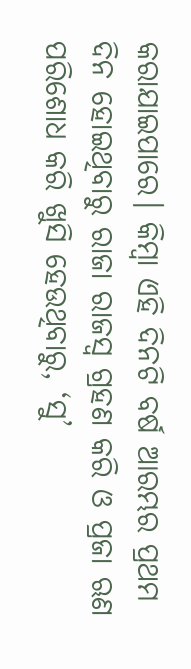କରାଯାଇପାରେ। କିମ୍ବା ଏହି ଦିନଟି ବର୍ଷ ଆରମ୍ଭର ପ୍ରଥମ ଦିନ ହୋଇଥିବାରୁ ରାଜା ରାଜସ୍ୱ ଗ୍ରହଣ କରି ଓ ପ୍ରଜା ଋଣ ପରିଶୋଧ କରି ଖୁସି ହେଉଥିବାରୁ, ‘ସୁ’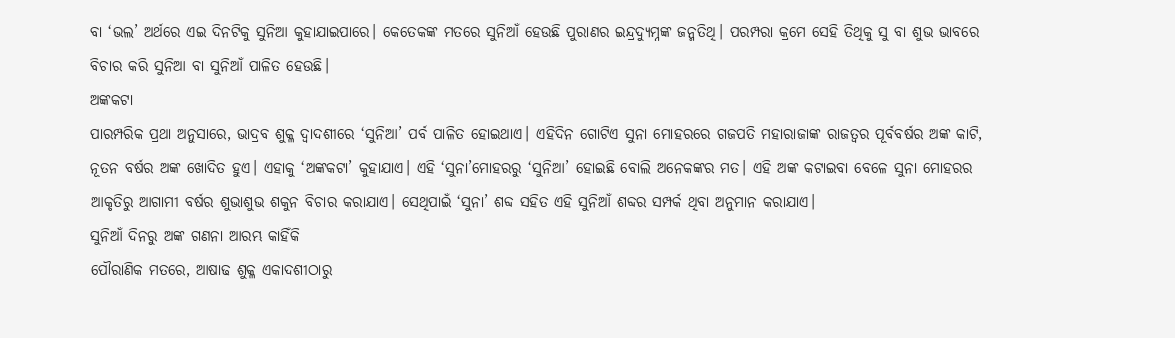ବା ‘ଭଲ’ ଅର୍ଥରେ ଏଇ ଦିନଟିକୁ ସୁନିଆ କୁହାଯାଇପାରେ। କେତେକଙ୍କ ମତରେ ସୁନିଆଁ ହେଉଛି ପୁରାଣର ଇନ୍ଦ୍ରଦ୍ୟୁମ୍ନଙ୍କ ଜନ୍ମତିଥି। ପରମ୍ପରା କ୍ରମେ ସେହି ତିଥିକୁ ସୁ ବା ଶୁଭ ଭାବରେ ବିଚାର କରି ସୁନିଆ ବା ସୁନିଆଁ ପାଳିତ ହେଉଛି।
ଅଙ୍କକଟା
ପାରମ୍ପରିକ ପ୍ରଥା ଅନୁସାରେ, ଭାଦ୍ରବ ଶୁକ୍ଳ ଦ୍ଵାଦଶୀରେ ‘ସୁନିଆ’ ପର୍ବ ପାଳିତ ହୋଇଥାଏ। ଏହିଦିନ ଗୋଟିଏ ସୁନା ମୋହରରେ ଗଜପତି ମହାରାଜାଙ୍କ ରାଜତ୍ବର ପୂର୍ବବର୍ଷର ଅଙ୍କ କାଟି, ନୂତନ ବର୍ଷର ଅଙ୍କ ଖୋଦିତ ହୁଏ। ଏହାକୁ ‘ଅଙ୍କକଟା’ କୁହାଯାଏ। ଏହି ‘ସୁନା’ମୋହରରୁ ‘ସୁନିଆ’ ହୋଇଛି ବୋଲି ଅନେକଙ୍କର ମତ। ଏହି ଅଙ୍କ କଟାଇବା ବେଳେ ସୁନା ମୋହରର ଆକୃତିରୁ ଆଗାମୀ ବର୍ଷର ଶୁଭାଶୁଭ ଶକୁନ ବିଚାର କରାଯାଏ। ସେଥିପାଇଁ ‘ସୁନା’ ଶବ୍ଦ ସହିତ ଏହି ସୁନିଆଁ ଶବ୍ଦର ସମ୍ପର୍କ ଥିବା ଅନୁମାନ କରାଯାଏ।
ସୁନିଆଁ ଦିନରୁ ଅଙ୍କ ଗଣନା ଆରମ୍ଭ କାହିଁକି
ପୌରାଣିକ ମତରେ, ଆଷାଢ ଶୁକ୍ଳ ଏକାଦଶୀଠାରୁ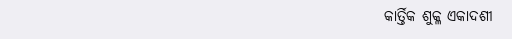କାର୍ତ୍ତିକ ଶୁକ୍ଳ ଏକାଦଶୀ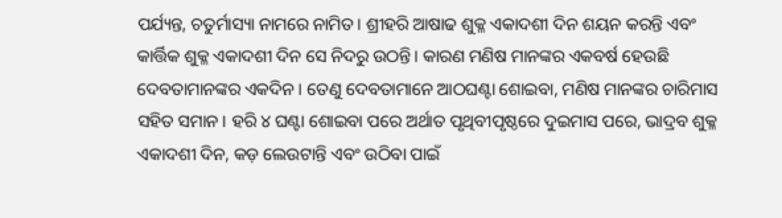ପର୍ଯ୍ୟନ୍ତ, ଚତୁର୍ମାସ୍ୟା ନାମରେ ନାମିତ। ଶ୍ରୀହରି ଆଷାଢ ଶୁକ୍ଳ ଏକାଦଶୀ ଦିନ ଶୟନ କରନ୍ତି ଏବଂ କାର୍ତ୍ତିକ ଶୁକ୍ଳ ଏକାଦଶୀ ଦିନ ସେ ନିଦରୁ ଉଠନ୍ତି। କାରଣ ମଣିଷ ମାନଙ୍କର ଏକବର୍ଷ ହେଉଛି ଦେବତାମାନଙ୍କର ଏକଦିନ। ତେଣୁ ଦେବତାମାନେ ଆଠଘଣ୍ଟା ଶୋଇବା, ମଣିଷ ମାନଙ୍କର ଚାରିମାସ ସହିତ ସମାନ। ହରି ୪ ଘଣ୍ଟା ଶୋଇବା ପରେ ଅର୍ଥାତ ପୃଥିବୀପୃଷ୍ଠରେ ଦୁଇମାସ ପରେ, ଭାଦ୍ରବ ଶୁକ୍ଳ ଏକାଦଶୀ ଦିନ, କଡ଼ ଲେଉଟାନ୍ତି ଏବଂ ଉଠିବା ପାଇଁ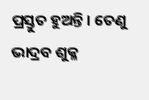ପ୍ରସ୍ତୁତ ହୁଅନ୍ତି। ତେଣୁ ଭାଦ୍ରବ ଶୁକ୍ଳ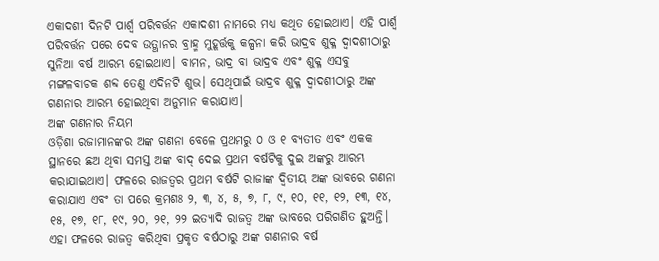ଏକାଦଶୀ ଦିନଟି ପାର୍ଶ୍ୱ ପରିବର୍ତ୍ତନ ଏକାଦଶୀ ନାମରେ ମଧ୍ୟ କଥିତ ହୋଇଥାଏ। ଏହି ପାର୍ଶ୍ୱ ପରିବର୍ତ୍ତନ ପରେ ଦେବ ଉତ୍ଥାନର ବ୍ରାହ୍ମ ମୁହୂର୍ତ୍ତକୁ କଳ୍ପନା କରି ଭାଦ୍ରବ ଶୁକ୍ଳ ଦ୍ଵାଦଶୀଠାରୁ ସୁନିଆ ବର୍ଷ ଆରମ୍ଭ ହୋଇଥାଏ। ବାମନ, ଭାଦ୍ର ବା ଭାଦ୍ରବ ଏବଂ ଶୁକ୍ଳ ଏସବୁ ମଙ୍ଗଳବାଚକ ଶବ୍ଦ ତେଣୁ ଏଦିନଟି ଶୁଭ। ସେଥିପାଇଁ ଭାଦ୍ରବ ଶୁକ୍ଳ ଦ୍ଵାଦଶୀଠାରୁ ଅଙ୍କ ଗଣନାର ଆରମ୍ଭ ହୋଇଥିବା ଅନୁମାନ କରାଯାଏ।
ଅଙ୍କ ଗଣନାର ନିୟମ
ଓଡ଼ିଶା ରଜାମାନଙ୍କର ଅଙ୍କ ଗଣନା ବେଳେ ପ୍ରଥମରୁ ୦ ଓ ୧ ବ୍ୟତୀତ ଏବଂ ଏକକ ସ୍ଥାନରେ ଛଅ ଥିବା ସମସ୍ତ ଅଙ୍କ ବାଦ୍ ଦେଇ ପ୍ରଥମ ବର୍ଷଟିକୁ ଦୁଇ ଅଙ୍କରୁ ଆରମ୍ଭ କରାଯାଇଥାଏ। ଫଳରେ ରାଜତ୍ୱର ପ୍ରଥମ ବର୍ଷଟି ରାଜାଙ୍କ ଦ୍ୱିତୀୟ ଅଙ୍କ ଭାବରେ ଗଣନା କରାଯାଏ ଏବଂ ତା ପରେ କ୍ରମଶଃ ୨, ୩, ୪, ୫, ୭, ୮, ୯, ୧୦, ୧୧, ୧୨, ୧୩, ୧୪, ୧୫, ୧୭, ୧୮, ୧୯, ୨୦, ୨୧, ୨୨ ଇତ୍ୟାଦି ରାଜତ୍ଵ ଅଙ୍କ ଭାବରେ ପରିଗଣିତ ହୁଅନ୍ତି। ଏହା ଫଳରେ ରାଜତ୍ଵ କରିଥିବା ପ୍ରକୃତ ବର୍ଷଠାରୁ ଅଙ୍କ ଗଣନାର ବର୍ଷ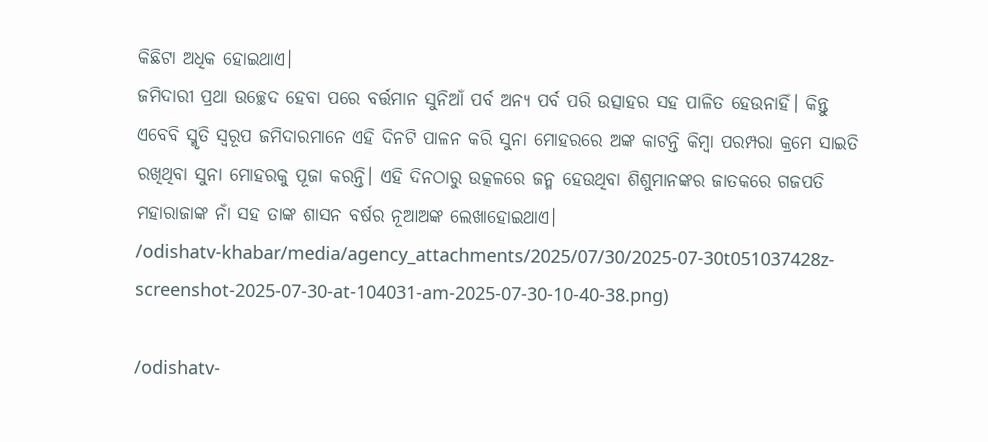କିଛିଟା ଅଧିକ ହୋଇଥାଏ।
ଜମିଦାରୀ ପ୍ରଥା ଉଚ୍ଛେଦ ହେବା ପରେ ବର୍ତ୍ତମାନ ସୁନିଆଁ ପର୍ବ ଅନ୍ୟ ପର୍ବ ପରି ଉତ୍ସାହର ସହ ପାଳିତ ହେଉନାହିଁ। କିନ୍ତୁ ଏବେବି ସ୍ମୃତି ସ୍ୱରୂପ ଜମିଦାରମାନେ ଏହି ଦିନଟି ପାଳନ କରି ସୁନା ମୋହରରେ ଅଙ୍କ କାଟନ୍ତି କିମ୍ୱା ପରମ୍ପରା କ୍ରମେ ସାଇତି ରଖିଥିବା ସୁନା ମୋହରକୁ ପୂଜା କରନ୍ତି। ଏହି ଦିନଠାରୁ ଉତ୍କଳରେ ଜନ୍ମ ହେଉଥିବା ଶିଶୁମାନଙ୍କର ଜାତକରେ ଗଜପତି ମହାରାଜାଙ୍କ ନାଁ ସହ ତାଙ୍କ ଶାସନ ବର୍ଷର ନୂଆଅଙ୍କ ଲେଖାହୋଇଥାଏ।
/odishatv-khabar/media/agency_attachments/2025/07/30/2025-07-30t051037428z-screenshot-2025-07-30-at-104031-am-2025-07-30-10-40-38.png)

/odishatv-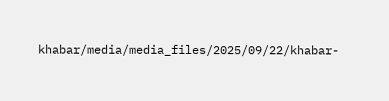khabar/media/media_files/2025/09/22/khabar-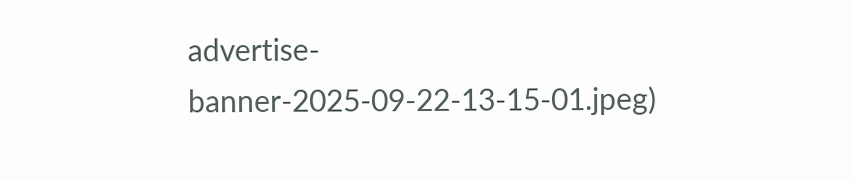advertise-banner-2025-09-22-13-15-01.jpeg)